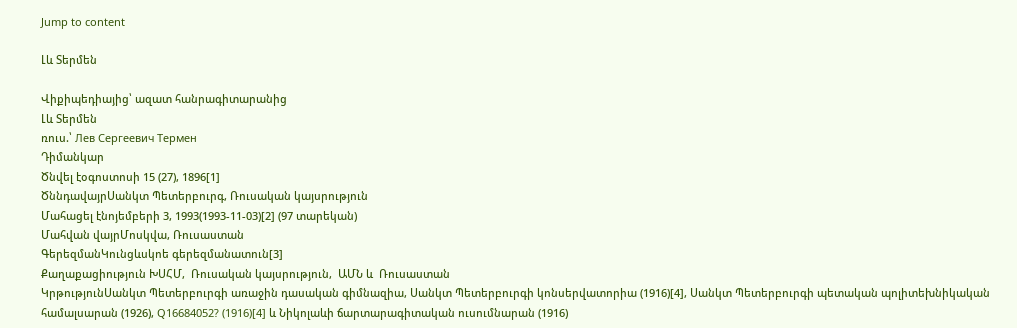Jump to content

Լև Տերմեն

Վիքիպեդիայից՝ ազատ հանրագիտարանից
Լև Տերմեն
ռուս.՝ Лев Сергеевич Термен
Դիմանկար
Ծնվել էօգոստոսի 15 (27), 1896[1]
ԾննդավայրՍանկտ Պետերբուրգ, Ռուսական կայսրություն
Մահացել էնոյեմբերի 3, 1993(1993-11-03)[2] (97 տարեկան)
Մահվան վայրՄոսկվա, Ռուսաստան
ԳերեզմանԿունցևսկոե գերեզմանատուն[3]
Քաղաքացիություն ԽՍՀՄ,  Ռուսական կայսրություն,  ԱՄՆ և  Ռուսաստան
ԿրթությունՍանկտ Պետերբուրգի առաջին դասական գիմնազիա, Սանկտ Պետերբուրգի կոնսերվատորիա (1916)[4], Սանկտ Պետերբուրգի պետական պոլիտեխնիկական համալսարան (1926), Q16684052? (1916)[4] և Նիկոլաևի ճարտարագիտական ուսումնարան (1916)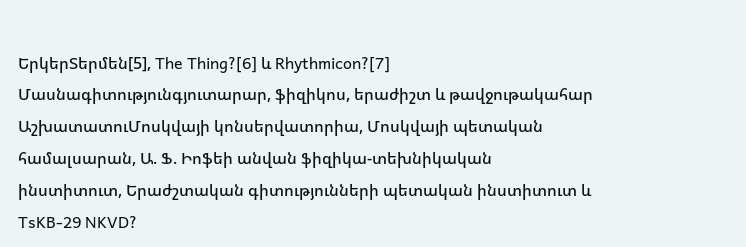ԵրկերՏերմեն[5], The Thing?[6] և Rhythmicon?[7]
Մասնագիտությունգյուտարար, ֆիզիկոս, երաժիշտ և թավջութակահար
ԱշխատատուՄոսկվայի կոնսերվատորիա, Մոսկվայի պետական համալսարան, Ա. Ֆ. Իոֆեի անվան ֆիզիկա-տեխնիկական ինստիտուտ, Երաժշտական գիտությունների պետական ինստիտուտ և TsKB-29 NKVD?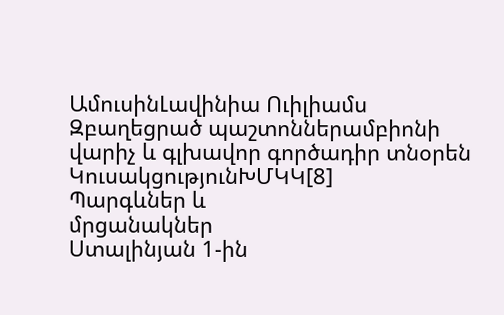ԱմուսինԼավինիա Ուիլիամս
Զբաղեցրած պաշտոններամբիոնի վարիչ և գլխավոր գործադիր տնօրեն
ԿուսակցությունԽՄԿԿ[8]
Պարգևներ և
մրցանակներ
Ստալինյան 1-ին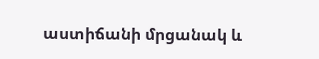աստիճանի մրցանակ և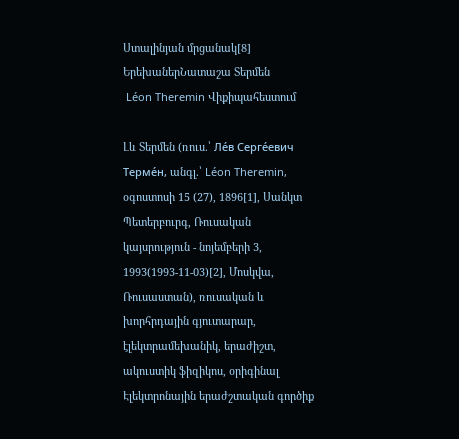Ստալինյան մրցանակ[8]
ԵրեխաներՆատաշա Տերմեն
 Léon Theremin Վիքիպահեստում

Լև Տերմեն (ռուս.՝ Ле́в Серге́евич Терме́н, անգլ.՝ Léon Theremin, օգոստոսի 15 (27), 1896[1], Սանկտ Պետերբուրգ, Ռուսական կայսրություն - նոյեմբերի 3, 1993(1993-11-03)[2], Մոսկվա, Ռուսաստան), ռուսական և խորհրդային գյուտարար, էլեկտրամեխանիկ, երաժիշտ, ակուստիկ ֆիզիկոս, օրիգինալ Էլեկտրոնային երաժշտական գործիք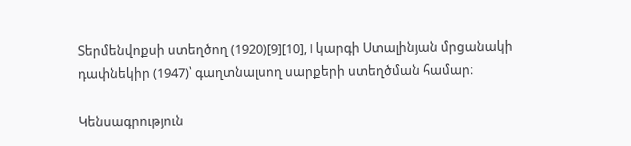Տերմենվոքսի ստեղծող (1920)[9][10], I կարգի Ստալինյան մրցանակի դափնեկիր (1947)՝ գաղտնալսող սարքերի ստեղծման համար։

Կենսագրություն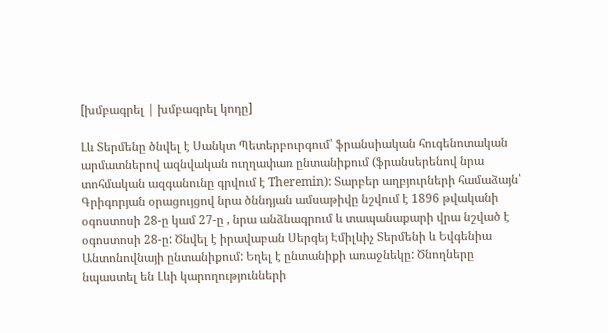[խմբագրել | խմբագրել կոդը]

Լև Տերմենը ծնվել է Սանկտ Պետերբուրգում՝ ֆրանսիական հուգենոտական արմատներով ազնվական ուղղափառ ընտանիքում (ֆրանսերենով նրա տոհմական ազգանունը գրվում է Theremin): Տարբեր աղբյուրների համաձայն՝ Գրիգորյան օրացույցով նրա ծննդյան ամսաթիվը նշվում է 1896 թվականի օգոստոսի 28-ը կամ 27-ը , նրա անձնագրում և տապանաքարի վրա նշված է օգոստոսի 28-ը: Ծնվել է իրավաբան Սերգեյ Էմիլևիչ Տերմենի և Եվգենիա Անտոնովնայի ընտանիքում: Եղել է ընտանիքի առաջնեկը: Ծնողները նպաստել են Լևի կարողությունների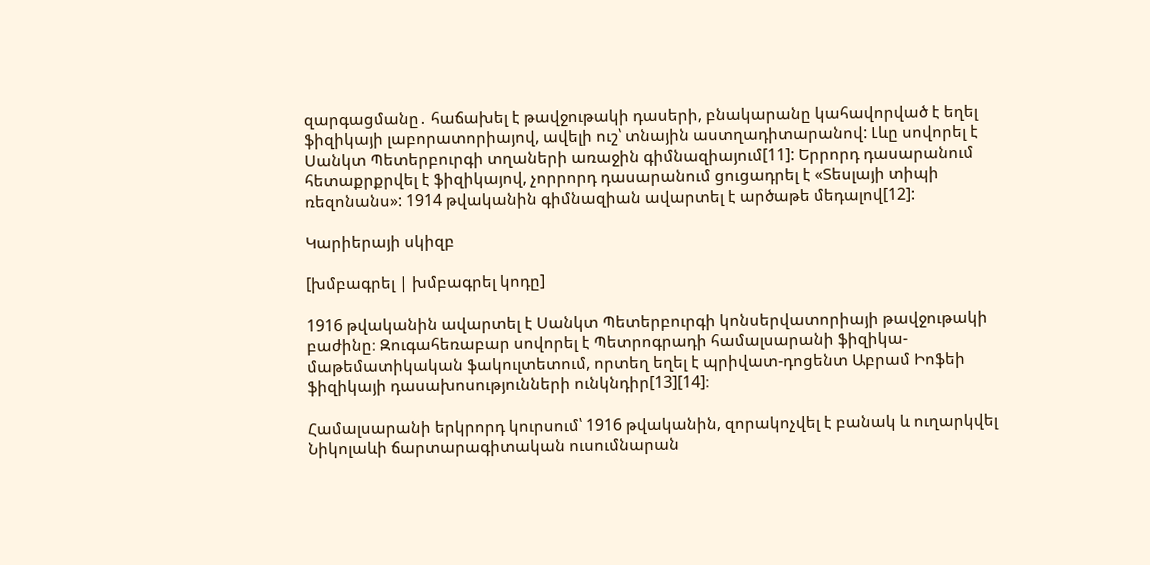զարգացմանը․ հաճախել է թավջութակի դասերի, բնակարանը կահավորված է եղել ֆիզիկայի լաբորատորիայով, ավելի ուշ՝ տնային աստղադիտարանով: Լևը սովորել է Սանկտ Պետերբուրգի տղաների առաջին գիմնազիայում[11]: Երրորդ դասարանում հետաքրքրվել է ֆիզիկայով, չորրորդ դասարանում ցուցադրել է «Տեսլայի տիպի ռեզոնանս»: 1914 թվականին գիմնազիան ավարտել է արծաթե մեդալով[12]:

Կարիերայի սկիզբ

[խմբագրել | խմբագրել կոդը]

1916 թվականին ավարտել է Սանկտ Պետերբուրգի կոնսերվատորիայի թավջութակի բաժինը։ Զուգահեռաբար սովորել է Պետրոգրադի համալսարանի ֆիզիկա-մաթեմատիկական ֆակուլտետում, որտեղ եղել է պրիվատ-դոցենտ Աբրամ Իոֆեի ֆիզիկայի դասախոսությունների ունկնդիր[13][14]։

Համալսարանի երկրորդ կուրսում՝ 1916 թվականին, զորակոչվել է բանակ և ուղարկվել Նիկոլաևի ճարտարագիտական ուսումնարան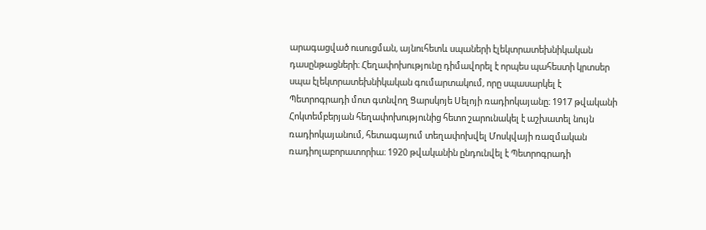արագացված ուսուցման, այնուհետև սպաների էլեկտրատեխնիկական դասընթացների։ Հեղափոխությունը դիմավորել է որպես պահեստի կրտսեր սպա էլեկտրատեխնիկական գումարտակում, որը սպասարկել է Պետրոգրադի մոտ գտնվող Ցարսկոյե Սելոյի ռադիոկայանը։ 1917 թվականի Հոկտեմբերյան հեղափոխությունից հետո շարունակել է աշխատել նույն ռադիոկայանում, հետագայում տեղափոխվել Մոսկվայի ռազմական ռադիոլաբորատորիա։ 1920 թվականին ընդունվել է Պետրոգրադի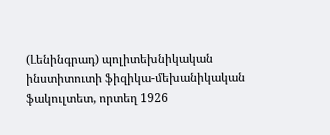(Լենինգրադ) պոլիտեխնիկական ինստիտուտի ֆիզիկա-մեխանիկական ֆակուլտետ, որտեղ 1926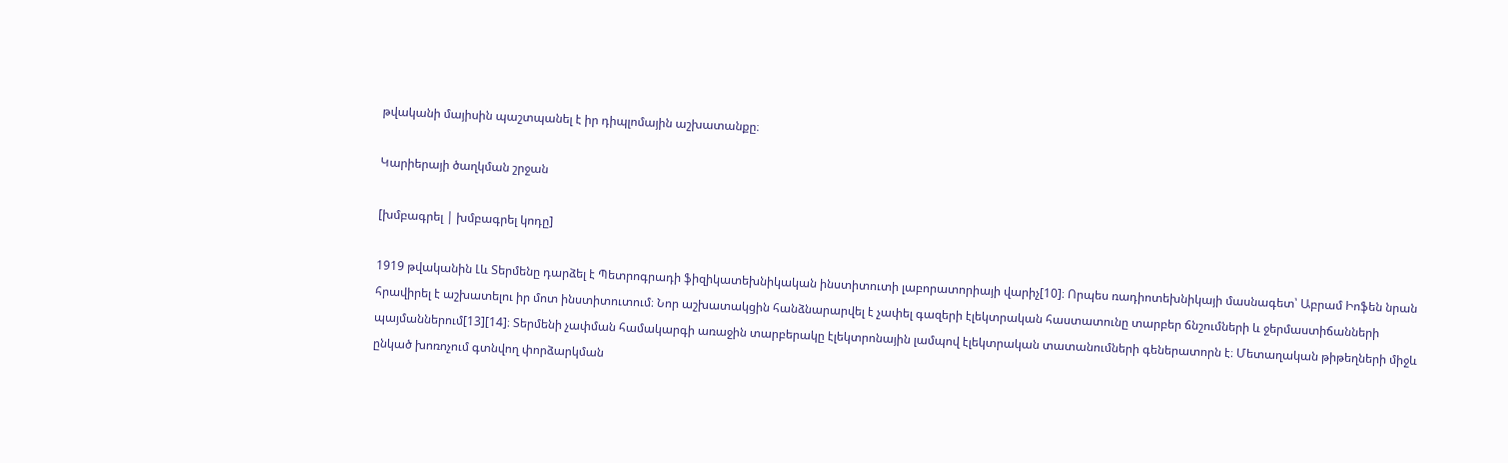թվականի մայիսին պաշտպանել է իր դիպլոմային աշխատանքը։

Կարիերայի ծաղկման շրջան

[խմբագրել | խմբագրել կոդը]

1919 թվականին Լև Տերմենը դարձել է Պետրոգրադի ֆիզիկատեխնիկական ինստիտուտի լաբորատորիայի վարիչ[10]։ Որպես ռադիոտեխնիկայի մասնագետ՝ Աբրամ Իոֆեն նրան հրավիրել է աշխատելու իր մոտ ինստիտուտում։ Նոր աշխատակցին հանձնարարվել է չափել գազերի էլեկտրական հաստատունը տարբեր ճնշումների և ջերմաստիճանների պայմաններում[13][14]։ Տերմենի չափման համակարգի առաջին տարբերակը էլեկտրոնային լամպով էլեկտրական տատանումների գեներատորն է։ Մետաղական թիթեղների միջև ընկած խոռոչում գտնվող փորձարկման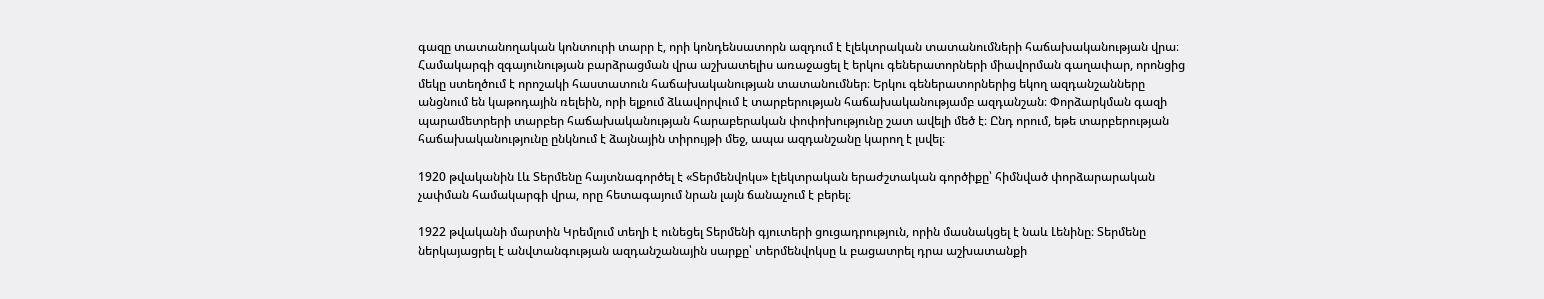գազը տատանողական կոնտուրի տարր է, որի կոնդենսատորն ազդում է էլեկտրական տատանումների հաճախականության վրա։ Համակարգի զգայունության բարձրացման վրա աշխատելիս առաջացել է երկու գեներատորների միավորման գաղափար, որոնցից մեկը ստեղծում է որոշակի հաստատուն հաճախականության տատանումներ։ Երկու գեներատորներից եկող ազդանշանները անցնում են կաթոդային ռելեին, որի ելքում ձևավորվում է տարբերության հաճախականությամբ ազդանշան։ Փորձարկման գազի պարամետրերի տարբեր հաճախականության հարաբերական փոփոխությունը շատ ավելի մեծ է։ Ընդ որում, եթե տարբերության հաճախականությունը ընկնում է ձայնային տիրույթի մեջ, ապա ազդանշանը կարող է լսվել։

1920 թվականին Լև Տերմենը հայտնագործել է «Տերմենվոկս» էլեկտրական երաժշտական գործիքը՝ հիմնված փորձարարական չափման համակարգի վրա, որը հետագայում նրան լայն ճանաչում է բերել։

1922 թվականի մարտին Կրեմլում տեղի է ունեցել Տերմենի գյուտերի ցուցադրություն, որին մասնակցել է նաև Լենինը։ Տերմենը ներկայացրել է անվտանգության ազդանշանային սարքը՝ տերմենվոկսը և բացատրել դրա աշխատանքի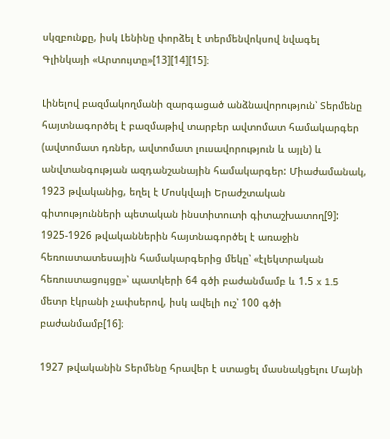սկզբունքը, իսկ Լենինը փորձել է տերմենվոկսով նվագել Գլինկայի «Արտույտը»[13][14][15]։

Լինելով բազմակողմանի զարգացած անձնավորություն՝ Տերմենը հայտնագործել է բազմաթիվ տարբեր ավտոմատ համակարգեր (ավտոմատ դռներ, ավտոմատ լուսավորություն և այլն) և անվտանգության ազդանշանային համակարգեր: Միաժամանակ, 1923 թվականից, եղել է Մոսկվայի Երաժշտական գիտությունների պետական ինստիտուտի գիտաշխատող[9]: 1925-1926 թվականներին հայտնագործել է առաջին հեռուստատեսային համակարգերից մեկը՝ «էլեկտրական հեռուստացույցը»՝ պատկերի 64 գծի բաժանմամբ և 1.5 x 1.5 մետր էկրանի չափսերով, իսկ ավելի ուշ՝ 100 գծի բաժանմամբ[16]։

1927 թվականին Տերմենը հրավեր է ստացել մասնակցելու Մայնի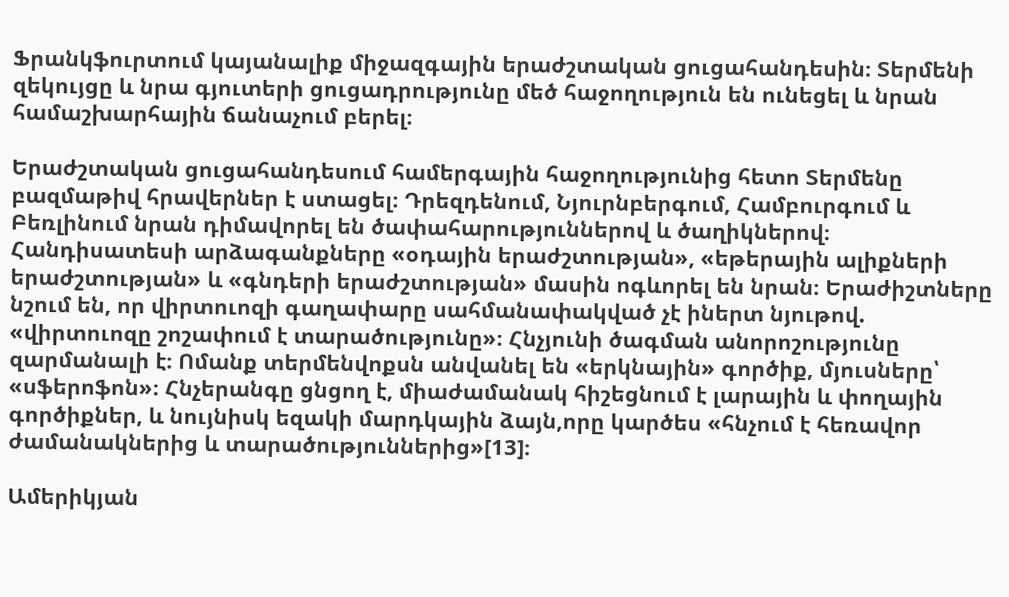Ֆրանկֆուրտում կայանալիք միջազգային երաժշտական ցուցահանդեսին։ Տերմենի զեկույցը և նրա գյուտերի ցուցադրությունը մեծ հաջողություն են ունեցել և նրան համաշխարհային ճանաչում բերել։

Երաժշտական ցուցահանդեսում համերգային հաջողությունից հետո Տերմենը բազմաթիվ հրավերներ է ստացել։ Դրեզդենում, Նյուրնբերգում, Համբուրգում և Բեռլինում նրան դիմավորել են ծափահարություններով և ծաղիկներով։ Հանդիսատեսի արձագանքները «օդային երաժշտության», «եթերային ալիքների երաժշտության» և «գնդերի երաժշտության» մասին ոգևորել են նրան։ Երաժիշտները նշում են, որ վիրտուոզի գաղափարը սահմանափակված չէ իներտ նյութով. «վիրտուոզը շոշափում է տարածությունը»։ Հնչյունի ծագման անորոշությունը զարմանալի է։ Ոմանք տերմենվոքսն անվանել են «երկնային» գործիք, մյուսները՝ «սֆերոֆոն»։ Հնչերանգը ցնցող է, միաժամանակ հիշեցնում է լարային և փողային գործիքներ, և նույնիսկ եզակի մարդկային ձայն,որը կարծես «հնչում է հեռավոր ժամանակներից և տարածություններից»[13]։

Ամերիկյան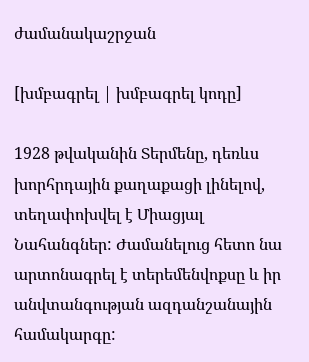ժամանակաշրջան

[խմբագրել | խմբագրել կոդը]

1928 թվականին Տերմենը, դեռևս խորհրդային քաղաքացի լինելով, տեղափոխվել է Միացյալ Նահանգներ: Ժամանելուց հետո նա արտոնագրել է տերեմենվոքսը և իր անվտանգության ազդանշանային համակարգը: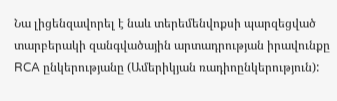Նա լիցենզավորել է նաև տերեմենվոքսի պարզեցված տարբերակի զանգվածային արտադրության իրավունքը RCA ընկերությանը (Ամերիկյան ռադիոընկերություն):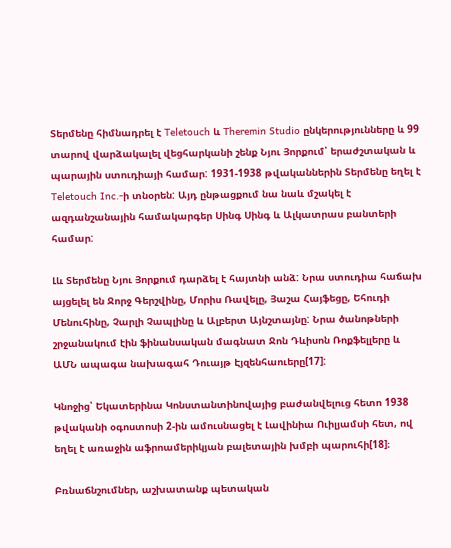Տերմենը հիմնադրել է Teletouch և Theremin Studio ընկերությունները և 99 տարով վարձակալել վեցհարկանի շենք Նյու Յորքում՝ երաժշտական և պարային ստուդիայի համար: 1931-1938 թվականներին Տերմենը եղել է Teletouch Inc.-ի տնօրեն: Այդ ընթացքում նա նաև մշակել է ազդանշանային համակարգեր Սինգ Սինգ և Ալկատրաս բանտերի համար:

Լև Տերմենը Նյու Յորքում դարձել է հայտնի անձ: Նրա ստուդիա հաճախ այցելել են Ջորջ Գերշվինը, Մորիս Ռավելը, Յաշա Հայֆեցը, Եհուդի Մենուհինը, Չարլի Չապլինը և Ալբերտ Այնշտայնը: Նրա ծանոթների շրջանակում էին ֆինանսական մագնատ Ջոն Դևիսոն Ռոքֆելլերը և ԱՄՆ ապագա նախագահ Դուայթ Էյզենհաուերը[17]:

Կնոջից՝ Եկատերինա Կոնստանտինովայից բաժանվելուց հետո 1938 թվականի օգոստոսի 2-ին ամուսնացել է Լավինիա Ուիլյամսի հետ, ով եղել է առաջին աֆրոամերիկյան բալետային խմբի պարուհի[18]։

Բռնաճնշումներ, աշխատանք պետական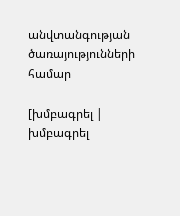անվտանգության ծառայությունների համար

[խմբագրել | խմբագրել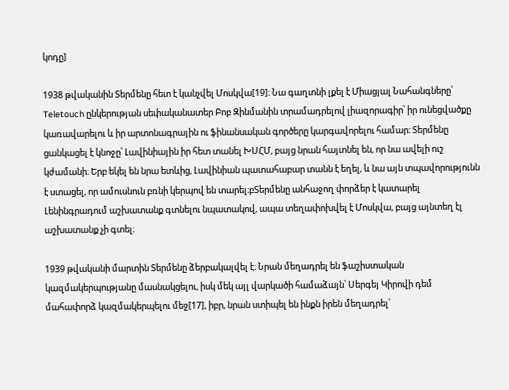կոդը]

1938 թվականին Տերմենը հետ է կանչվել Մոսկվա[19]։ Նա գաղտնի լքել է Միացյալ Նահանգները՝ Teletouch ընկերության սեփականատեր Բոբ Զինմանին տրամադրելով լիազորագիր՝ իր ունեցվածքը կառավարելու և իր արտոնագրային ու ֆինանսական գործերը կարգավորելու համար։ Տերմենը ցանկացել է կնոջը՝ Լավինիային իր հետ տանել ԽՍՀՄ, բայց նրան հայտնել են, որ նա ավելի ուշ կժամանի։ Երբ եկել են նրա ետևից, Լավինիան պատահաբար տանն է եղել, և նա այն տպավորությունն է ստացել, որ ամուսնուն բռնի կերպով են տարել։բՏերմենը անհաջող փորձեր է կատարել Լենինգրադում աշխատանք գտնելու նպատակով, ապա տեղափոխվել է Մոսկվա, բայց այնտեղ էլ աշխատանք չի գտել։

1939 թվականի մարտին Տերմենը ձերբակալվել է։ Նրան մեղադրել են ֆաշիստական կազմակերպությանը մասնակցելու, իսկ մեկ այլ վարկածի համաձայն՝ Սերգեյ Կիրովի դեմ մահափորձ կազմակերպելու մեջ[17], իբր, նրան ստիպել են ինքն իրեն մեղադրել՝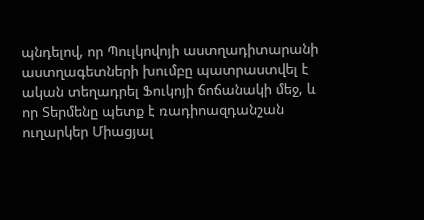պնդելով, որ Պուլկովոյի աստղադիտարանի աստղագետների խումբը պատրաստվել է ական տեղադրել Ֆուկոյի ճոճանակի մեջ, և որ Տերմենը պետք է ռադիոազդանշան ուղարկեր Միացյալ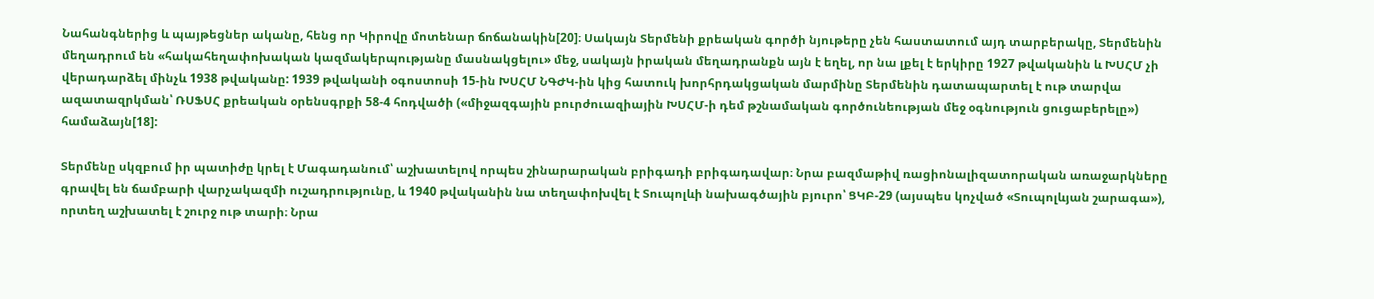Նահանգներից և պայթեցներ ականը, հենց որ Կիրովը մոտենար ճոճանակին[20]։ Սակայն Տերմենի քրեական գործի նյութերը չեն հաստատում այդ տարբերակը, Տերմենին մեղադրում են «հակահեղափոխական կազմակերպությանը մասնակցելու» մեջ, սակայն իրական մեղադրանքն այն է եղել, որ նա լքել է երկիրը 1927 թվականին և ԽՍՀՄ չի վերադարձել մինչև 1938 թվականը: 1939 թվականի օգոստոսի 15-ին ԽՍՀՄ ՆԳԺԿ-ին կից հատուկ խորհրդակցական մարմինը Տերմենին դատապարտել է ութ տարվա ազատազրկման՝ ՌՍՖՍՀ քրեական օրենսգրքի 58-4 հոդվածի («միջազգային բուրժուազիային ԽՍՀՄ-ի դեմ թշնամական գործունեության մեջ օգնություն ցուցաբերելը») համաձայն[18]:

Տերմենը սկզբում իր պատիժը կրել է Մագադանում՝ աշխատելով որպես շինարարական բրիգադի բրիգադավար։ Նրա բազմաթիվ ռացիոնալիզատորական առաջարկները գրավել են ճամբարի վարչակազմի ուշադրությունը, և 1940 թվականին նա տեղափոխվել է Տուպոլևի նախագծային բյուրո՝ ՑԿԲ-29 (այսպես կոչված «Տուպոլևյան շարագա»), որտեղ աշխատել է շուրջ ութ տարի։ Նրա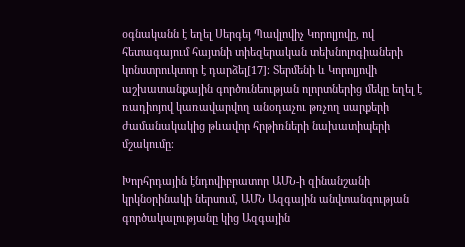օգնականն է եղել Սերգեյ Պավլովիչ Կորոլյովը, ով հետագայում հայտնի տիեզերական տեխնոլոգիաների կոնստրուկտոր է դարձել[17]։ Տերմենի և Կորոլյովի աշխատանքային գործունեության ոլորտներից մեկը եղել է ռադիոյով կառավարվող անօդաչու թռչող սարքերի ժամանակակից թևավոր հրթիռների նախատիպերի մշակումը։

Խորհրդային էնդովիբրատոր ԱՄՆ-ի զինանշանի կրկնօրինակի ներսում, ԱՄՆ Ազգային անվտանգության գործակալությանը կից Ազգային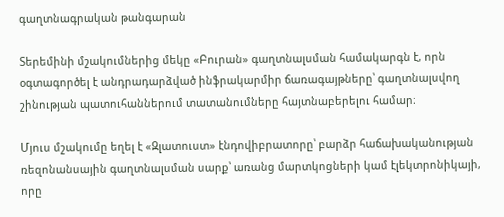գաղտնագրական թանգարան

Տերեմինի մշակումներից մեկը «Բուրան» գաղտնալսման համակարգն է, որն օգտագործել է անդրադարձված ինֆրակարմիր ճառագայթները՝ գաղտնալսվող շինության պատուհաններում տատանումները հայտնաբերելու համար։

Մյուս մշակումը եղել է «Զլատուստ» էնդովիբրատորը՝ բարձր հաճախականության ռեզոնանսային գաղտնալսման սարք՝ առանց մարտկոցների կամ էլեկտրոնիկայի, որը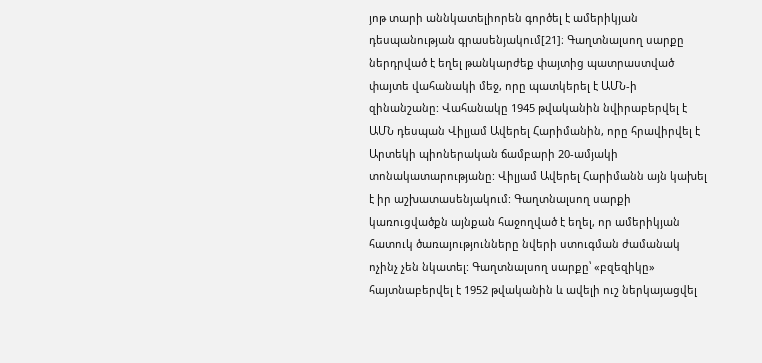յոթ տարի աննկատելիորեն գործել է ամերիկյան դեսպանության գրասենյակում[21]։ Գաղտնալսող սարքը ներդրված է եղել թանկարժեք փայտից պատրաստված փայտե վահանակի մեջ, որը պատկերել է ԱՄՆ-ի զինանշանը: Վահանակը 1945 թվականին նվիրաբերվել է ԱՄՆ դեսպան Վիլյամ Ավերել Հարիմանին, որը հրավիրվել է Արտեկի պիոներական ճամբարի 20-ամյակի տոնակատարությանը: Վիլյամ Ավերել Հարիմանն այն կախել է իր աշխատասենյակում: Գաղտնալսող սարքի կառուցվածքն այնքան հաջողված է եղել, որ ամերիկյան հատուկ ծառայությունները նվերի ստուգման ժամանակ ոչինչ չեն նկատել: Գաղտնալսող սարքը՝ «բզեզիկը» հայտնաբերվել է 1952 թվականին և ավելի ուշ ներկայացվել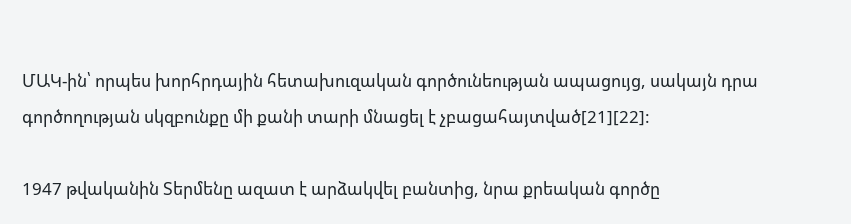ՄԱԿ-ին՝ որպես խորհրդային հետախուզական գործունեության ապացույց, սակայն դրա գործողության սկզբունքը մի քանի տարի մնացել է չբացահայտված[21][22]:

1947 թվականին Տերմենը ազատ է արձակվել բանտից, նրա քրեական գործը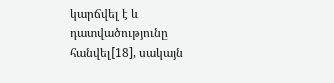կարճվել է և դատվածությունը հանվել[18], սակայն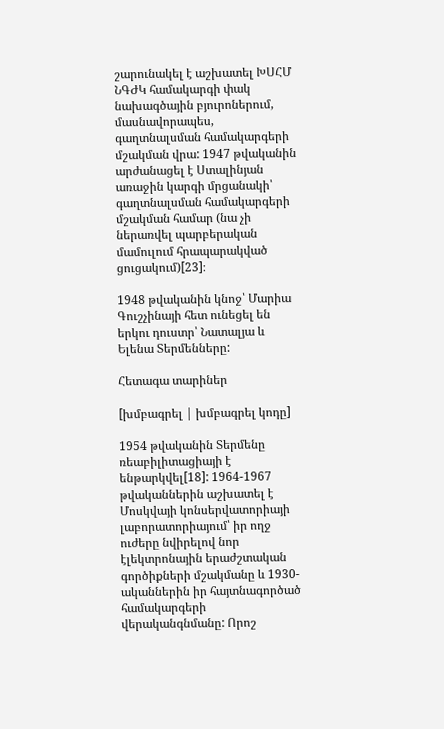շարունակել է աշխատել ԽՍՀՄ ՆԳԺԿ համակարգի փակ նախագծային բյուրոներում, մասնավորապես, գաղտնալսման համակարգերի մշակման վրա: 1947 թվականին արժանացել է Ստալինյան առաջին կարգի մրցանակի՝ գաղտնալսման համակարգերի մշակման համար (նա չի ներառվել պարբերական մամուլում հրապարակված ցուցակում)[23]։

1948 թվականին կնոջ՝ Մարիա Գուշչինայի հետ ունեցել են երկու դուստր՝ Նատալյա և Ելենա Տերմենները:

Հետագա տարիներ

[խմբագրել | խմբագրել կոդը]

1954 թվականին Տերմենը ռեաբիլիտացիայի է ենթարկվել[18]: 1964-1967 թվականներին աշխատել է Մոսկվայի կոնսերվատորիայի լաբորատորիայում՝ իր ողջ ուժերը նվիրելով նոր էլեկտրոնային երաժշտական գործիքների մշակմանը և 1930-ականներին իր հայտնագործած համակարգերի վերականգնմանը: Որոշ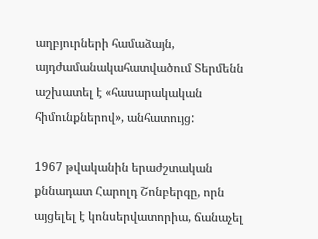աղբյուրների համաձայն, այդժամանակահատվածում Տերմենն աշխատել է «հասարակական հիմունքներով», անհատույց:

1967 թվականին երաժշտական քննադատ Հարոլդ Շոնբերգը, որն այցելել է կոնսերվատորիա, ճանաչել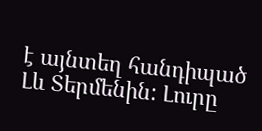է այնտեղ հանդիպած Լև Տերմենին: Լուրը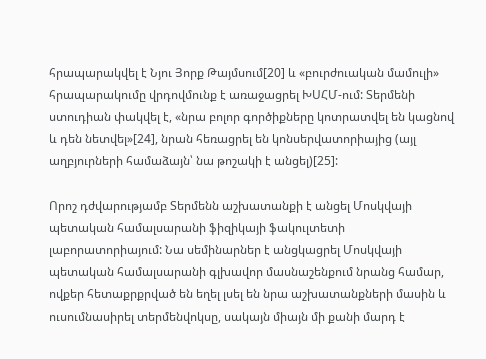հրապարակվել է Նյու Յորք Թայմսում[20] և «բուրժուական մամուլի» հրապարակումը վրդովմունք է առաջացրել ԽՍՀՄ-ում: Տերմենի ստուդիան փակվել է, «նրա բոլոր գործիքները կոտրատվել են կացնով և դեն նետվել»[24], նրան հեռացրել են կոնսերվատորիայից (այլ աղբյուրների համաձայն՝ նա թոշակի է անցել)[25]:

Որոշ դժվարությամբ Տերմենն աշխատանքի է անցել Մոսկվայի պետական համալսարանի ֆիզիկայի ֆակուլտետի լաբորատորիայում: Նա սեմինարներ է անցկացրել Մոսկվայի պետական համալսարանի գլխավոր մասնաշենքում նրանց համար, ովքեր հետաքրքրված են եղել լսել են նրա աշխատանքների մասին և ուսումնասիրել տերմենվոկսը, սակայն միայն մի քանի մարդ է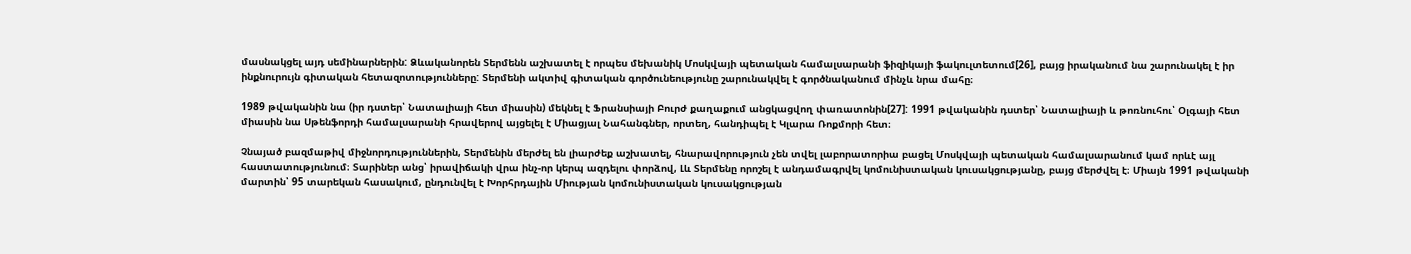մասնակցել այդ սեմինարներին: Ձևականորեն Տերմենն աշխատել է որպես մեխանիկ Մոսկվայի պետական համալսարանի ֆիզիկայի ֆակուլտետում[26], բայց իրականում նա շարունակել է իր ինքնուրույն գիտական հետազոտությունները: Տերմենի ակտիվ գիտական գործունեությունը շարունակվել է գործնականում մինչև նրա մահը։

1989 թվականին նա (իր դստեր՝ Նատալիայի հետ միասին) մեկնել է Ֆրանսիայի Բուրժ քաղաքում անցկացվող փառատոնին[27]: 1991 թվականին դստեր՝ Նատալիայի և թոռնուհու՝ Օլգայի հետ միասին նա Սթենֆորդի համալսարանի հրավերով այցելել է Միացյալ Նահանգներ, որտեղ, հանդիպել է Կլարա Ռոքմորի հետ։

Չնայած բազմաթիվ միջնորդություններին, Տերմենին մերժել են լիարժեք աշխատել, հնարավորություն չեն տվել լաբորատորիա բացել Մոսկվայի պետական համալսարանում կամ որևէ այլ հաստատությունում։ Տարիներ անց՝ իրավիճակի վրա ինչ-որ կերպ ազդելու փորձով, Լև Տերմենը որոշել է անդամագրվել կոմունիստական կուսակցությանը, բայց մերժվել է։ Միայն 1991 թվականի մարտին՝ 95 տարեկան հասակում, ընդունվել է Խորհրդային Միության կոմունիստական կուսակցության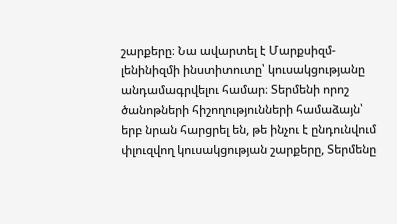շարքերը։ Նա ավարտել է Մարքսիզմ-լենինիզմի ինստիտուտը՝ կուսակցությանը անդամագրվելու համար։ Տերմենի որոշ ծանոթների հիշողությունների համաձայն՝ երբ նրան հարցրել են, թե ինչու է ընդունվում փլուզվող կուսակցության շարքերը, Տերմենը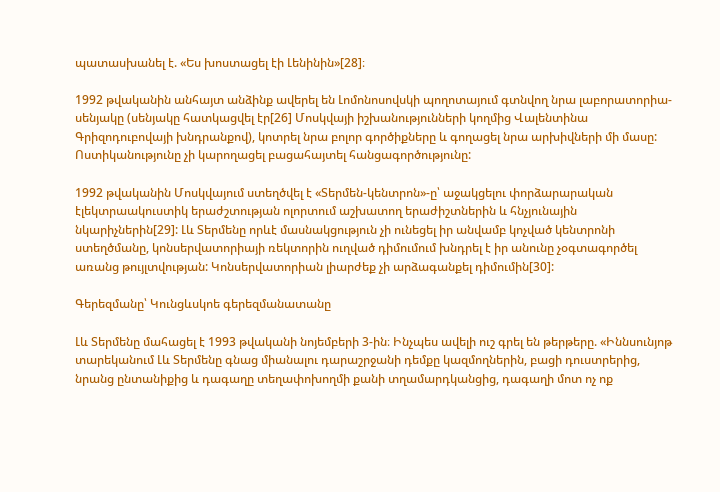պատասխանել է. «Ես խոստացել էի Լենինին»[28]։

1992 թվականին անհայտ անձինք ավերել են Լոմոնոսովսկի պողոտայում գտնվող նրա լաբորատորիա-սենյակը (սենյակը հատկացվել էր[26] Մոսկվայի իշխանությունների կողմից Վալենտինա Գրիզոդուբովայի խնդրանքով), կոտրել նրա բոլոր գործիքները և գողացել նրա արխիվների մի մասը: Ոստիկանությունը չի կարողացել բացահայտել հանցագործությունը:

1992 թվականին Մոսկվայում ստեղծվել է «Տերմեն-կենտրոն»-ը՝ աջակցելու փորձարարական էլեկտրաակուստիկ երաժշտության ոլորտում աշխատող երաժիշտներին և հնչյունային նկարիչներին[29]: Լև Տերմենը որևէ մասնակցություն չի ունեցել իր անվամբ կոչված կենտրոնի ստեղծմանը, կոնսերվատորիայի ռեկտորին ուղված դիմումում խնդրել է իր անունը չօգտագործել առանց թույլտվության: Կոնսերվատորիան լիարժեք չի արձագանքել դիմումին[30]:

Գերեզմանը՝ Կունցևսկոե գերեզմանատանը

Լև Տերմենը մահացել է 1993 թվականի նոյեմբերի 3-ին։ Ինչպես ավելի ուշ գրել են թերթերը. «Իննսունյոթ տարեկանում Լև Տերմենը գնաց միանալու դարաշրջանի դեմքը կազմողներին, բացի դուստրերից, նրանց ընտանիքից և դագաղը տեղափոխողմի քանի տղամարդկանցից, դագաղի մոտ ոչ ոք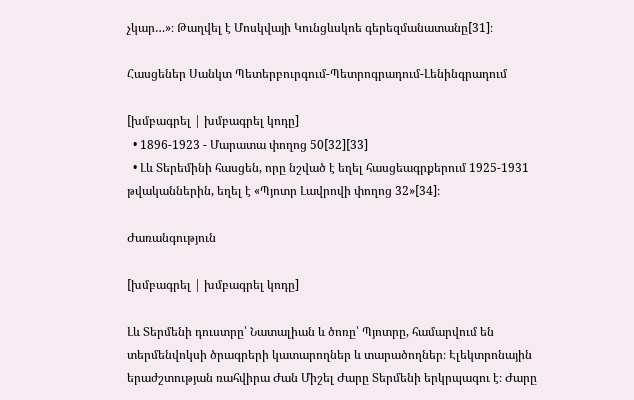չկար…»։ Թաղվել է Մոսկվայի Կունցևսկոե գերեզմանատանը[31]։

Հասցեներ Սանկտ Պետերբուրգում-Պետրոգրադում-Լենինգրադում

[խմբագրել | խմբագրել կոդը]
  • 1896-1923 - Մարատա փողոց 50[32][33]
  • Լև Տերեմինի հասցեն, որը նշված է եղել հասցեագրքերում 1925-1931 թվականներին, եղել է «Պյոտր Լավրովի փողոց 32»[34]։

Ժառանգություն

[խմբագրել | խմբագրել կոդը]

Լև Տերմենի դուստրը՝ Նատալիան և ծոռը՝ Պյոտրը, համարվում են տերմենվոկսի ծրագրերի կատարողներ և տարածողներ։ Էլեկտրոնային երաժշտության ռահվիրա Ժան Միշել Ժարը Տերմենի երկրպագու է։ Ժարը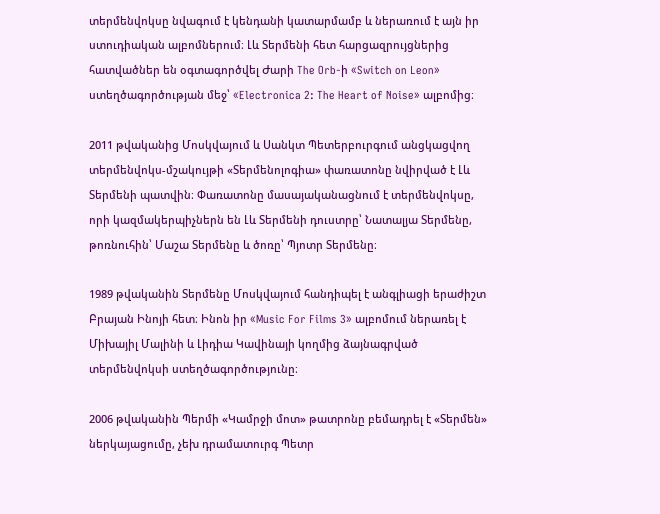տերմենվոկսը նվագում է կենդանի կատարմամբ և ներառում է այն իր ստուդիական ալբոմներում։ Լև Տերմենի հետ հարցազրույցներից հատվածներ են օգտագործվել Ժարի The Orb-ի «Switch on Leon» ստեղծագործության մեջ՝ «Electronica 2: The Heart of Noise» ալբոմից։

2011 թվականից Մոսկվայում և Սանկտ Պետերբուրգում անցկացվող տերմենվոկս-մշակույթի «Տերմենոլոգիա» փառատոնը նվիրված է Լև Տերմենի պատվին։ Փառատոնը մասայականացնում է տերմենվոկսը, որի կազմակերպիչներն են Լև Տերմենի դուստրը՝ Նատալյա Տերմենը, թոռնուհին՝ Մաշա Տերմենը և ծոռը՝ Պյոտր Տերմենը։

1989 թվականին Տերմենը Մոսկվայում հանդիպել է անգլիացի երաժիշտ Բրայան Ինոյի հետ։ Ինոն իր «Music For Films 3» ալբոմում ներառել է Միխայիլ Մալինի և Լիդիա Կավինայի կողմից ձայնագրված տերմենվոկսի ստեղծագործությունը։

2006 թվականին Պերմի «Կամրջի մոտ» թատրոնը բեմադրել է «Տերմեն» ներկայացումը, չեխ դրամատուրգ Պետր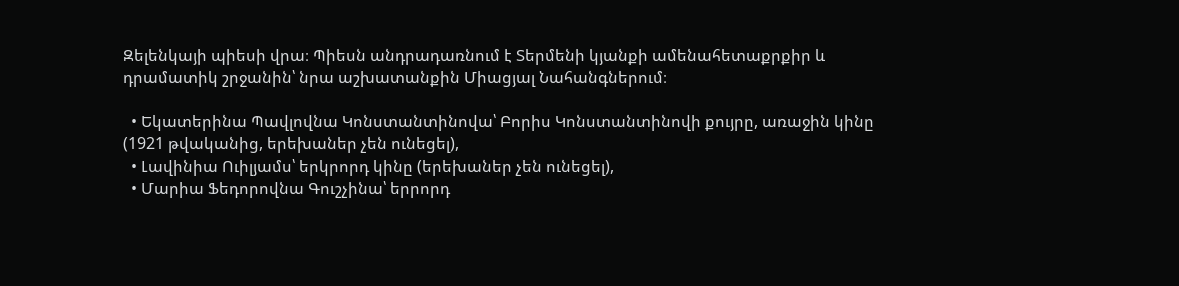Զելենկայի պիեսի վրա։ Պիեսն անդրադառնում է Տերմենի կյանքի ամենահետաքրքիր և դրամատիկ շրջանին՝ նրա աշխատանքին Միացյալ Նահանգներում։

  • Եկատերինա Պավլովնա Կոնստանտինովա՝ Բորիս Կոնստանտինովի քույրը, առաջին կինը (1921 թվականից, երեխաներ չեն ունեցել),
  • Լավինիա Ուիլյամս՝ երկրորդ կինը (երեխաներ չեն ունեցել),
  • Մարիա Ֆեդորովնա Գուշչինա՝ երրորդ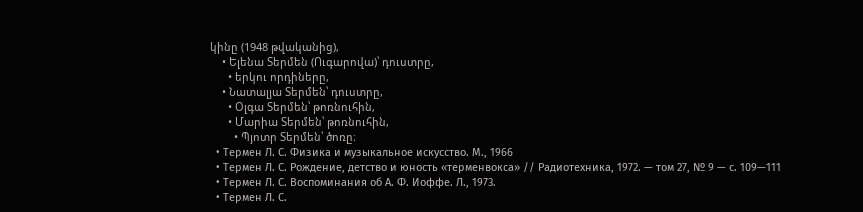կինը (1948 թվականից),
    • Ելենա Տերմեն (Ուգարովա)՝ դուստրը,
      • երկու որդիները,
    • Նատալյա Տերմեն՝ դուստրը,
      • Օլգա Տերմեն՝ թոռնուհին,
      • Մարիա Տերմեն՝ թոռնուհին,
        • Պյոտր Տերմեն՝ ծոռը։
  • Термен Л. С. Физика и музыкальное искусство. М., 1966
  • Термен Л. С. Рождение, детство и юность «терменвокса» // Радиотехника, 1972. — том 27, № 9 — с. 109—111
  • Термен Л. С. Воспоминания об А. Ф. Иоффе. Л., 1973.
  • Термен Л. С.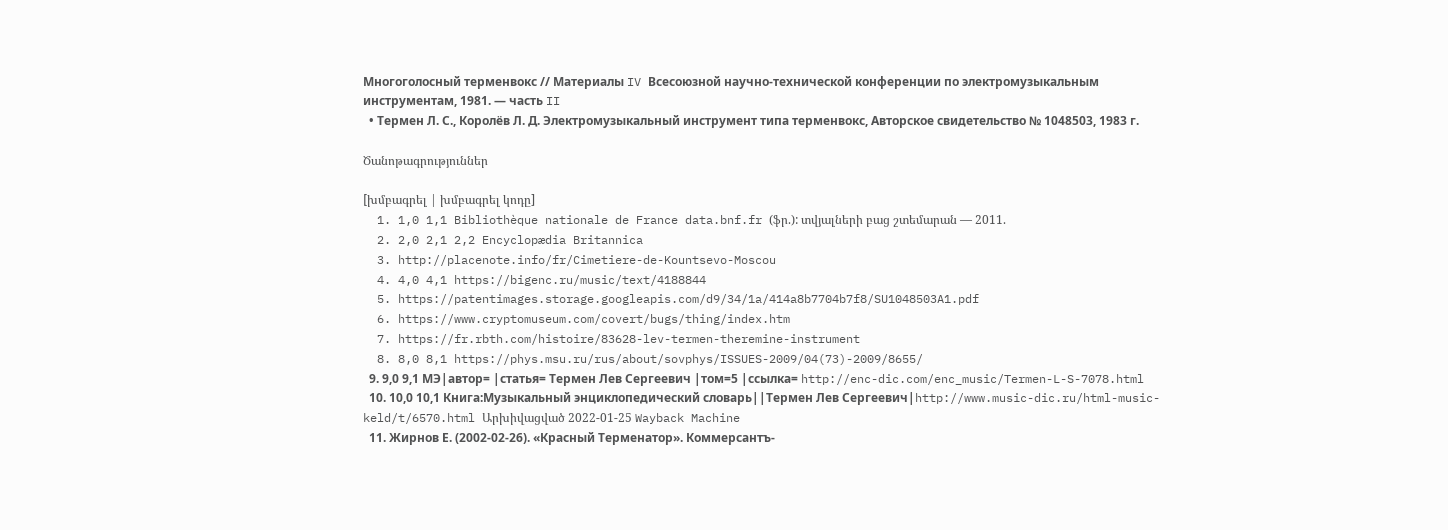Многоголосный терменвокс // Материалы IV Всесоюзной научно-технической конференции по электромузыкальным инструментам, 1981. — часть II
  • Термен Л. С., Королёв Л. Д. Электромузыкальный инструмент типа терменвокс, Авторское свидетельство № 1048503, 1983 г.

Ծանոթագրություններ

[խմբագրել | խմբագրել կոդը]
  1. 1,0 1,1 Bibliothèque nationale de France data.bnf.fr (ֆր.): տվյալների բաց շտեմարան — 2011.
  2. 2,0 2,1 2,2 Encyclopædia Britannica
  3. http://placenote.info/fr/Cimetiere-de-Kountsevo-Moscou
  4. 4,0 4,1 https://bigenc.ru/music/text/4188844
  5. https://patentimages.storage.googleapis.com/d9/34/1a/414a8b7704b7f8/SU1048503A1.pdf
  6. https://www.cryptomuseum.com/covert/bugs/thing/index.htm
  7. https://fr.rbth.com/histoire/83628-lev-termen-theremine-instrument
  8. 8,0 8,1 https://phys.msu.ru/rus/about/sovphys/ISSUES-2009/04(73)-2009/8655/
  9. 9,0 9,1 МЭ|автор= |статья= Термен Лев Сергеевич |том=5 |ссылка= http://enc-dic.com/enc_music/Termen-L-S-7078.html
  10. 10,0 10,1 Книга:Музыкальный энциклопедический словарь||Термен Лев Сергеевич|http://www.music-dic.ru/html-music-keld/t/6570.html Արխիվացված 2022-01-25 Wayback Machine
  11. Жирнов Е. (2002-02-26). «Красный Терменатор». Коммерсантъ-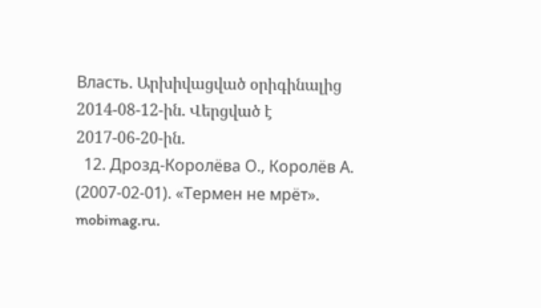Власть. Արխիվացված օրիգինալից 2014-08-12-ին. Վերցված է 2017-06-20-ին.
  12. Дрозд-Королёва О., Королёв А. (2007-02-01). «Термен не мрёт». mobimag.ru.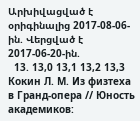Արխիվացված է օրիգինալից 2017-08-06-ին. Վերցված է 2017-06-20-ին.
  13. 13,0 13,1 13,2 13,3 Кокин Л. М. Из физтеха в Гранд-опера // Юность академиков: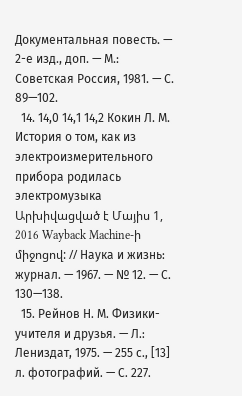Документальная повесть. — 2-е изд., доп. — М.: Советская Россия, 1981. — С. 89—102.
  14. 14,0 14,1 14,2 Кокин Л. М. История о том, как из электроизмерительного прибора родилась электромузыка Արխիվացված է Մայիս 1, 2016 Wayback Machine-ի միջոցով: // Наука и жизнь: журнал. — 1967. — № 12. — С. 130—138.
  15. Рейнов Н. М. Физики-учителя и друзья. — Л.: Лениздат, 1975. — 255 с., [13] л. фотографий. — С. 227.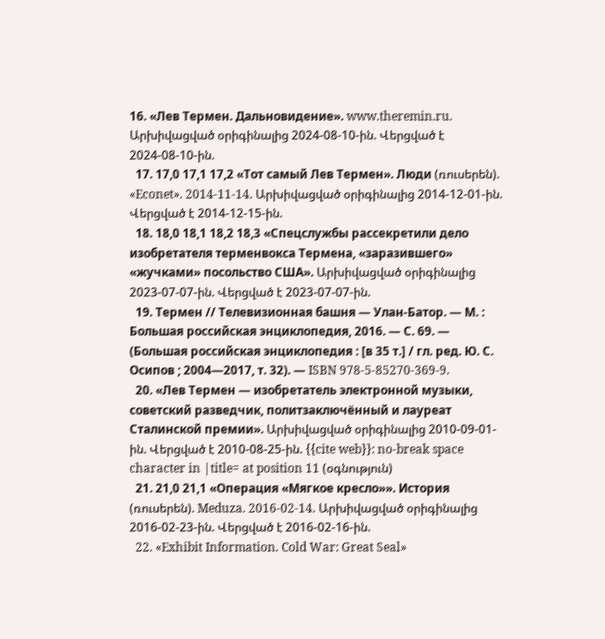16. «Лев Термен. Дальновидение». www.theremin.ru. Արխիվացված օրիգինալից 2024-08-10-ին. Վերցված է 2024-08-10-ին.
  17. 17,0 17,1 17,2 «Тот самый Лев Термен». Люди (ռուսերեն). «Econet». 2014-11-14. Արխիվացված օրիգինալից 2014-12-01-ին. Վերցված է 2014-12-15-ին.
  18. 18,0 18,1 18,2 18,3 «Спецслужбы рассекретили дело изобретателя терменвокса Термена, «заразившего» «жучками» посольство США». Արխիվացված օրիգինալից 2023-07-07-ին. Վերցված է 2023-07-07-ին.
  19. Термен // Телевизионная башня — Улан-Батор. — М. : Большая российская энциклопедия, 2016. — С. 69. — (Большая российская энциклопедия : [в 35 т.] / гл. ред. Ю. С. Осипов ; 2004—2017, т. 32). — ISBN 978-5-85270-369-9.
  20. «Лев Термен — изобретатель электронной музыки, советский разведчик, политзаключённый и лауреат Сталинской премии». Արխիվացված օրիգինալից 2010-09-01-ին. Վերցված է 2010-08-25-ին. {{cite web}}: no-break space character in |title= at position 11 (օգնություն)
  21. 21,0 21,1 «Операция «Мягкое кресло»». История (ռուսերեն). Meduza. 2016-02-14. Արխիվացված օրիգինալից 2016-02-23-ին. Վերցված է 2016-02-16-ին.
  22. «Exhibit Information. Cold War: Great Seal»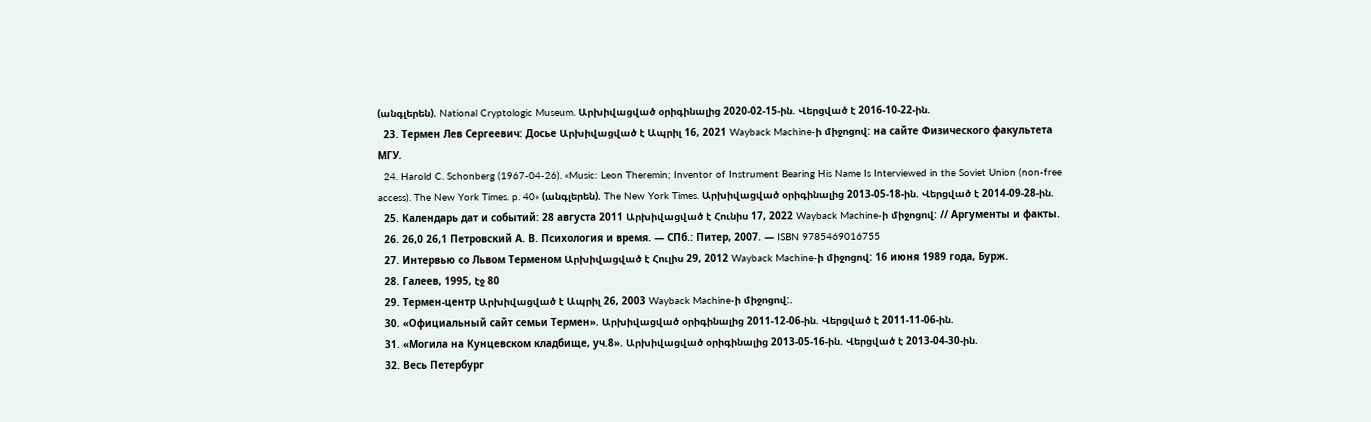(անգլերեն). National Cryptologic Museum. Արխիվացված օրիգինալից 2020-02-15-ին. Վերցված է 2016-10-22-ին.
  23. Термен Лев Сергеевич: Досье Արխիվացված է Ապրիլ 16, 2021 Wayback Machine-ի միջոցով: на сайте Физического факультета МГУ.
  24. Harold C. Schonberg (1967-04-26). «Music: Leon Theremin; Inventor of Instrument Bearing His Name Is Interviewed in the Soviet Union (non-free access). The New York Times. p. 40» (անգլերեն). The New York Times. Արխիվացված օրիգինալից 2013-05-18-ին. Վերցված է 2014-09-28-ին.
  25. Календарь дат и событий: 28 августа 2011 Արխիվացված է Հունիս 17, 2022 Wayback Machine-ի միջոցով: // Аргументы и факты.
  26. 26,0 26,1 Петровский А. В. Психология и время. — СПб.: Питер, 2007. — ISBN 9785469016755
  27. Интервью со Львом Терменом Արխիվացված է Հուլիս 29, 2012 Wayback Machine-ի միջոցով: 16 июня 1989 года, Бурж.
  28. Галеев, 1995, էջ 80
  29. Термен-центр Արխիվացված է Ապրիլ 26, 2003 Wayback Machine-ի միջոցով:.
  30. «Официальный сайт семьи Термен». Արխիվացված օրիգինալից 2011-12-06-ին. Վերցված է 2011-11-06-ին.
  31. «Могила на Кунцевском кладбище, уч.8». Արխիվացված օրիգինալից 2013-05-16-ին. Վերցված է 2013-04-30-ին.
  32. Весь Петербург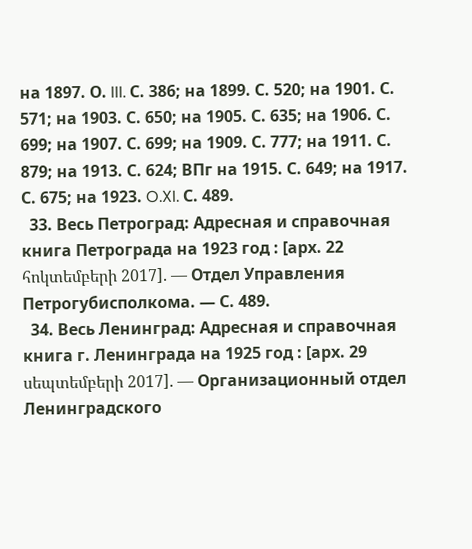на 1897. О. III. С. 386; на 1899. С. 520; на 1901. С. 571; на 1903. С. 650; на 1905. С. 635; на 1906. С. 699; на 1907. С. 699; на 1909. С. 777; на 1911. С. 879; на 1913. С. 624; ВПг на 1915. С. 649; на 1917. С. 675; на 1923. O.XI. С. 489.
  33. Весь Петроград: Адресная и справочная книга Петрограда на 1923 год : [арх. 22 հոկտեմբերի 2017]. — Отдел Управления Петрогубисполкома. — С. 489.
  34. Весь Ленинград: Адресная и справочная книга г. Ленинграда на 1925 год : [арх. 29 սեպտեմբերի 2017]. — Организационный отдел Ленинградского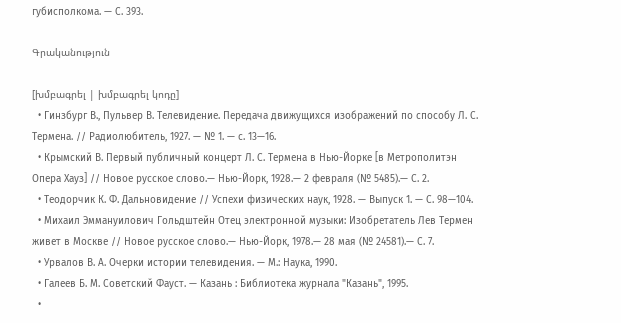губисполкома. — С. 393.

Գրականություն

[խմբագրել | խմբագրել կոդը]
  • Гинзбург В., Пульвер В. Телевидение. Передача движущихся изображений по способу Л. С. Термена. // Радиолюбитель, 1927. — № 1. — с. 13—16.
  • Крымский В. Первый публичный концерт Л. С. Термена в Нью-Йорке [в Метрополитэн Опера Хауз] // Новое русское слово.— Нью-Йорк, 1928.— 2 февраля (№ 5485).— С. 2.
  • Теодорчик К. Ф. Дальновидение // Успехи физических наук, 1928. — Выпуск 1. — С. 98—104.
  • Михаил Эммануилович Гольдштейн Отец электронной музыки: Изобретатель Лев Термен живет в Москве // Новое русское слово.— Нью-Йорк, 1978.— 28 мая (№ 24581).— С. 7.
  • Урвалов В. А. Очерки истории телевидения. — М.: Наука, 1990.
  • Галеев Б. М. Советский Фауст. — Казань : Библиотека журнала "Казань", 1995.
  •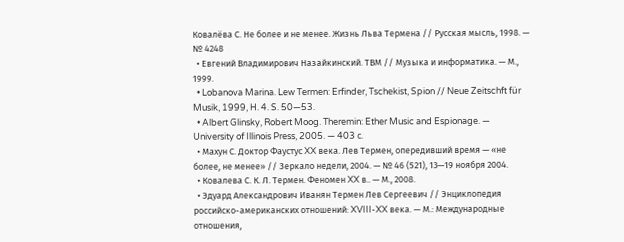Ковалёва С. Не более и не менее. Жизнь Льва Термена // Русская мысль, 1998. — № 4248
  • Евгений Владимирович Назайкинский. ТВМ // Музыка и информатика. — М., 1999.
  • Lobanova Marina. Lew Termen: Erfinder, Tschekist, Spion // Neue Zeitschft für Musik, 1999, H. 4. S. 50—53.
  • Albert Glinsky, Robert Moog. Theremin: Ether Music and Espionage. — University of Illinois Press, 2005. — 403 с.
  • Махун С. Доктор Фаустус XX века. Лев Термен, опередивший время — «не более, не менее» // Зеркало недели, 2004. — № 46 (521), 13—19 ноября 2004.
  • Ковалева С. К. Л. Термен. Феномен XX в.. — М., 2008.
  • Эдуард Александрович Иванян Термен Лев Сергеевич // Энциклопедия российско-американских отношений: XVIII-XX века. — М.: Международные отношения,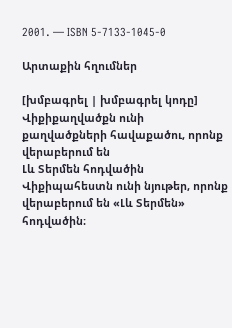2001. — ISBN 5-7133-1045-0

Արտաքին հղումներ

[խմբագրել | խմբագրել կոդը]
Վիքիքաղվածքն ունի քաղվածքների հավաքածու, որոնք վերաբերում են
Լև Տերմեն հոդվածին
Վիքիպահեստն ունի նյութեր, որոնք վերաբերում են «Լև Տերմեն» հոդվածին։